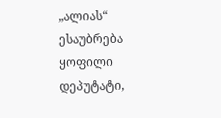„ალიას“ ესაუბრება ყოფილი დეპუტატი,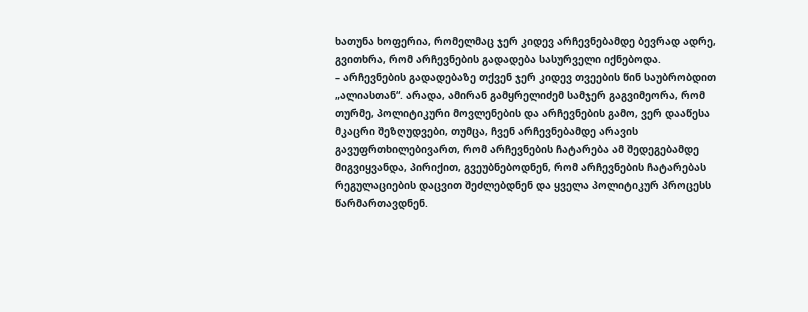ხათუნა ხოფერია, რომელმაც ჯერ კიდევ არჩევნებამდე ბევრად ადრე, გვითხრა, რომ არჩევნების გადადება სასურველი იქნებოდა.
– არჩევნების გადადებაზე თქვენ ჯერ კიდევ თვეების წინ საუბრობდით „ალიასთან“. არადა, ამირან გამყრელიძემ სამჯერ გაგვიმეორა, რომ თურმე, პოლიტიკური მოვლენების და არჩევნების გამო, ვერ დააწესა მკაცრი შეზღუდვები, თუმცა, ჩვენ არჩევნებამდე არავის გავუფრთხილებივართ, რომ არჩევნების ჩატარება ამ შედეგებამდე მიგვიყვანდა, პირიქით, გვეუბნებოდნენ, რომ არჩევნების ჩატარებას რეგულაციების დაცვით შეძლებდნენ და ყველა პოლიტიკურ პროცესს წარმართავდნენ.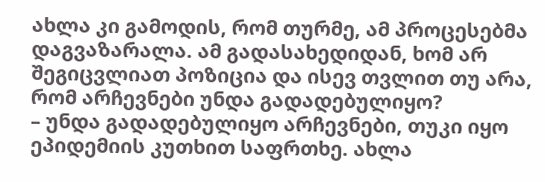ახლა კი გამოდის, რომ თურმე, ამ პროცესებმა დაგვაზარალა. ამ გადასახედიდან, ხომ არ შეგიცვლიათ პოზიცია და ისევ თვლით თუ არა, რომ არჩევნები უნდა გადადებულიყო?
– უნდა გადადებულიყო არჩევნები, თუკი იყო ეპიდემიის კუთხით საფრთხე. ახლა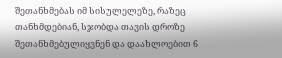შეთანხმებას იმ სისულელეზე, რაზეც თანხმდებიან, სჯობდა თავის დროზე შეთანხმებულიყვნენ და დაახლოებით 6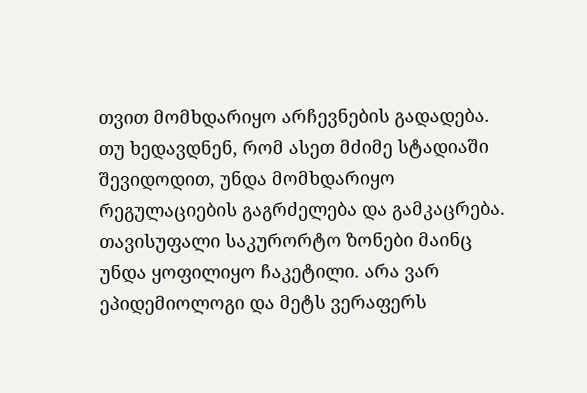თვით მომხდარიყო არჩევნების გადადება. თუ ხედავდნენ, რომ ასეთ მძიმე სტადიაში შევიდოდით, უნდა მომხდარიყო რეგულაციების გაგრძელება და გამკაცრება. თავისუფალი საკურორტო ზონები მაინც უნდა ყოფილიყო ჩაკეტილი. არა ვარ ეპიდემიოლოგი და მეტს ვერაფერს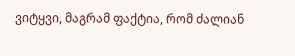ვიტყვი, მაგრამ ფაქტია, რომ ძალიან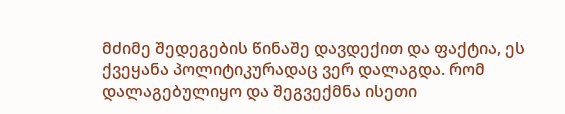მძიმე შედეგების წინაშე დავდექით და ფაქტია, ეს ქვეყანა პოლიტიკურადაც ვერ დალაგდა. რომ დალაგებულიყო და შეგვექმნა ისეთი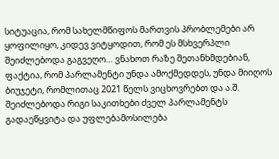სიტუაცია, რომ სახელმწიფოს მართვის პრობლემები არ ყოფილიყო, კიდევ ვიტყოდით, რომ ეს მსხვერპლი შეიძლებოდა გაგვეღო… ვნახოთ რაზე შეთანხმდებიან, ფაქტია, რომ პარლამენტი უნდა ამოქმედდეს, უნდა მიიღოს ბიუჯეტი, რომლითაც 2021 წელს ვიცხოვრებთ და ა.შ. შეიძლებოდა რიგი საკითხები ძველ პარლამენტს გადაეწყვიტა და უფლებამოსილება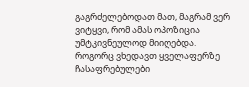გაგრძელებოდათ მათ, მაგრამ ვერ ვიტყვი, რომ ამას ოპოზიცია უმტკივნეულოდ მიიღებდა. როგორც ვხედავთ ყველაფერზე ჩასაფრებულები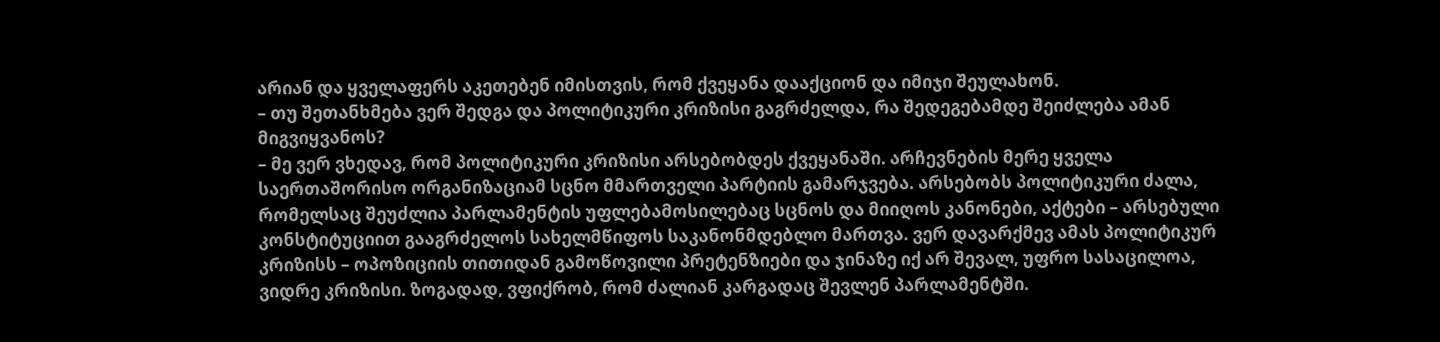არიან და ყველაფერს აკეთებენ იმისთვის, რომ ქვეყანა დააქციონ და იმიჯი შეულახონ.
– თუ შეთანხმება ვერ შედგა და პოლიტიკური კრიზისი გაგრძელდა, რა შედეგებამდე შეიძლება ამან მიგვიყვანოს?
– მე ვერ ვხედავ, რომ პოლიტიკური კრიზისი არსებობდეს ქვეყანაში. არჩევნების მერე ყველა საერთაშორისო ორგანიზაციამ სცნო მმართველი პარტიის გამარჯვება. არსებობს პოლიტიკური ძალა, რომელსაც შეუძლია პარლამენტის უფლებამოსილებაც სცნოს და მიიღოს კანონები, აქტები – არსებული კონსტიტუციით გააგრძელოს სახელმწიფოს საკანონმდებლო მართვა. ვერ დავარქმევ ამას პოლიტიკურ კრიზისს – ოპოზიციის თითიდან გამოწოვილი პრეტენზიები და ჯინაზე იქ არ შევალ, უფრო სასაცილოა, ვიდრე კრიზისი. ზოგადად, ვფიქრობ, რომ ძალიან კარგადაც შევლენ პარლამენტში.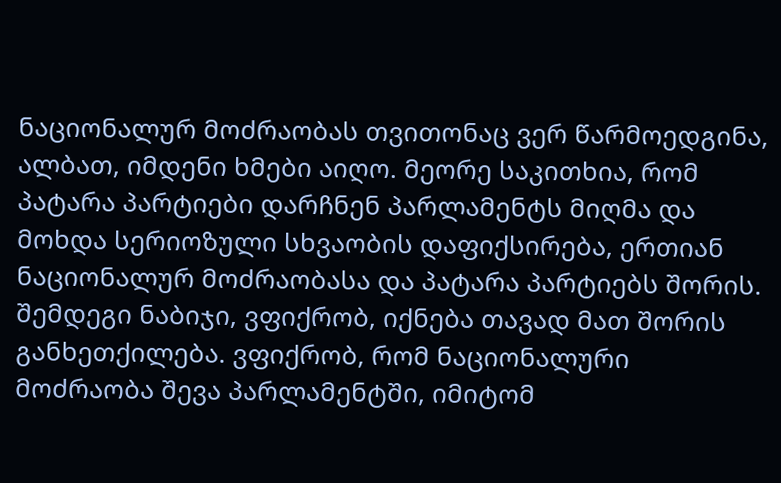ნაციონალურ მოძრაობას თვითონაც ვერ წარმოედგინა, ალბათ, იმდენი ხმები აიღო. მეორე საკითხია, რომ პატარა პარტიები დარჩნენ პარლამენტს მიღმა და მოხდა სერიოზული სხვაობის დაფიქსირება, ერთიან ნაციონალურ მოძრაობასა და პატარა პარტიებს შორის. შემდეგი ნაბიჯი, ვფიქრობ, იქნება თავად მათ შორის განხეთქილება. ვფიქრობ, რომ ნაციონალური მოძრაობა შევა პარლამენტში, იმიტომ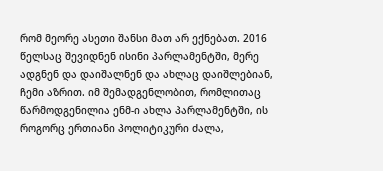რომ მეორე ასეთი შანსი მათ არ ექნებათ. 2016 წელსაც შევიდნენ ისინი პარლამენტში, მერე ადგნენ და დაიშალნენ და ახლაც დაიშლებიან, ჩემი აზრით. იმ შემადგენლობით, რომლითაც წარმოდგენილია ენმ-ი ახლა პარლამენტში, ის როგორც ერთიანი პოლიტიკური ძალა,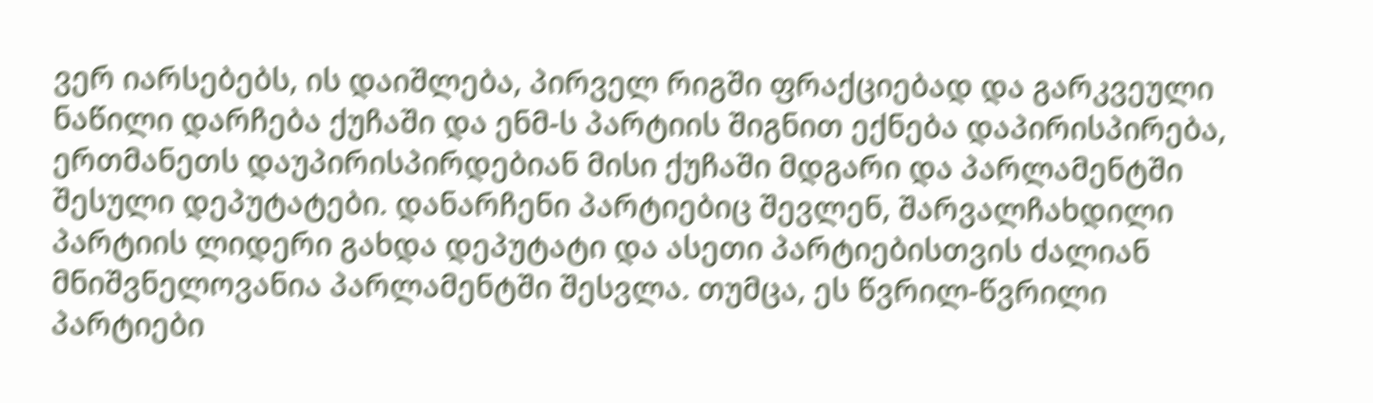ვერ იარსებებს, ის დაიშლება, პირველ რიგში ფრაქციებად და გარკვეული ნაწილი დარჩება ქუჩაში და ენმ-ს პარტიის შიგნით ექნება დაპირისპირება, ერთმანეთს დაუპირისპირდებიან მისი ქუჩაში მდგარი და პარლამენტში შესული დეპუტატები. დანარჩენი პარტიებიც შევლენ, შარვალჩახდილი პარტიის ლიდერი გახდა დეპუტატი და ასეთი პარტიებისთვის ძალიან მნიშვნელოვანია პარლამენტში შესვლა. თუმცა, ეს წვრილ-წვრილი პარტიები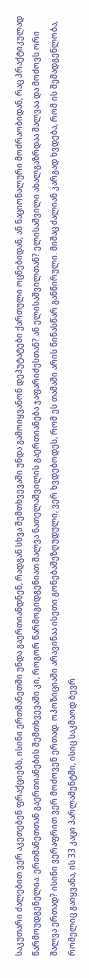საკუთარი ძალებით ვერ აკეთებენ ფრაქციებს, ისინი ერთმანეთში უნდა გაერთიანდნენ, რადგან სხვა შემთხვევაში უნდა გამოიყვანონ დეპუტატები ქართული ოცნებიდან, ან ნაციონალური მოძრაობიდან, რაც პრაქტიკულად წარმოუდგენელია. ერთმანეთთან გაერთიანების შემთხვევაში კი, როგორ წარმოგიდგენიათ შალვა ნათელაშვილის გაერთიანება ჯაფარიძესთან? ან ელისაშვილთან? ელისაშვილი ახალგაზრდაა შალვაა და მოძოვს ორი შალვა ერთად? ისინი ვერაფრით ვერ მოძოვენ ერთად. ოპოზიციაში არავინაა ისეთი გონებაშეზღუდული, ვერ ხვდებოდეს, რომ ეს თამაში არის წინასწარ განწირული. მიშაც ძალიან კარგად ხვდება, რომ ის შემადგენლობა, რომელიც გაიყვანა, ის 33 კაცი პარლამენტში, ისიც საკმაოდ ბევრ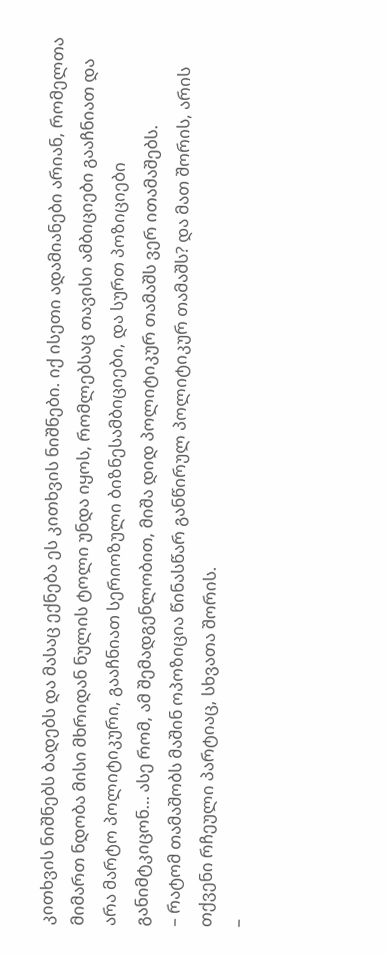კითხვის ნიშნებს ბადებს და მასაც ექნება ეს კითხვის ნიშნები. იქ ისეთი ადამიანები არიან, რომელთა მიმართ ნდობა მისი მხრიდან ნულის ტოლი უნდა იყოს, რომლებსაც თავისი ამბიციები გააჩნიათ და არა მარტო პოლიტიკური, გააჩნიათ სერიოზული ბიზნესამბიციები, და სურთ პოზიციები განიმტკიცონ… ასე რომ, ამ შემადგენლობით, მიშა დიდ პოლიტიკურ თამაშს ვერ ითამაშებს.
– რატომ თამაშობს მაშინ ოპოზიცია წინასწარ განწირულ პოლიტიკურ თამაშს? და მათ შორის, არის თქვენი რჩეული პარტიაც, სხვათა შორის.
–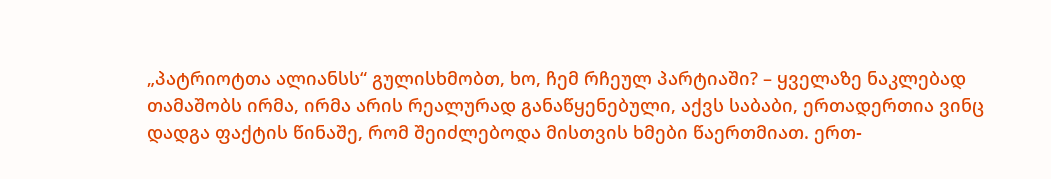„პატრიოტთა ალიანსს“ გულისხმობთ, ხო, ჩემ რჩეულ პარტიაში? – ყველაზე ნაკლებად თამაშობს ირმა, ირმა არის რეალურად განაწყენებული, აქვს საბაბი, ერთადერთია ვინც დადგა ფაქტის წინაშე, რომ შეიძლებოდა მისთვის ხმები წაერთმიათ. ერთ-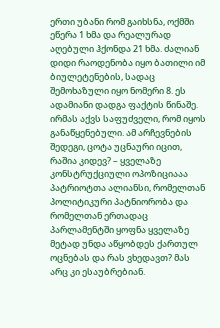ერთი უბანი რომ გაიხსნა, ოქმში ეწერა 1 ხმა და რეალურად აღებული ჰქონდა 21 ხმა. ძალიან დიდი რაოდენობა იყო ბათილი იმ ბიულეტენების, სადაც შემოხაზული იყო ნომერი 8. ეს ადამიანი დადგა ფაქტის წინაშე. ირმას აქვს საფუძველი, რომ იყოს განაწყენებული. ამ არჩევნების შედეგი, ცოტა უცნაური იცით, რაშია კიდევ? – ყველაზე კონსტრუქციული ოპოზიციააა პატრიოტთა ალიანსი, რომელთან პოლიტიკური პატნიორობა და რომელთან ერთადაც პარლამენტში ყოფნა ყველაზე მეტად უნდა აწყობდეს ქართულ ოცნებას და რას ვხედავთ? მას არც კი ესაუბრებიან.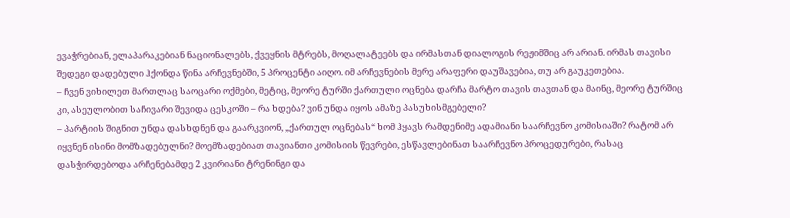ევაჭრებიან, ელაპარაკებიან ნაციონალებს, ქვეყნის მტრებს, მოღალატეებს და ირმასთან დიალოგის რეჟიმშიც არ არიან. ირმას თავისი შედეგი დადებული ჰქონდა წინა არჩევნებში, 5 პროცენტი აიღო. იმ არჩევნების მერე არაფერი დაუშავებია, თუ არ გაუკეთებია.
– ჩვენ ვიხილეთ მართლაც საოცარი ოქმები, მეტიც, მეორე ტურში ქართული ოცნება დარჩა მარტო თავის თავთან და მაინც, მეორე ტურშიც კი, ასეულობით საჩივარი შევიდა ცესკოში – რა ხდება? ვინ უნდა იყოს ამაზე პასუხისმგებელი?
– პარტიის შიგნით უნდა დასხდნენ და გაარკვიონ, „ქართულ ოცნებას“ ხომ ჰყავს რამდენიმე ადამიანი საარჩევნო კომისიაში? რატომ არ იყვნენ ისინი მომზადებულნი? მოემზადებიათ თავიანთი კომისიის წევრები, ესწავლებინათ საარჩევნო პროცედურები, რასაც დასჭირდებოდა არჩენებამდე 2 კვირიანი ტრენინგი და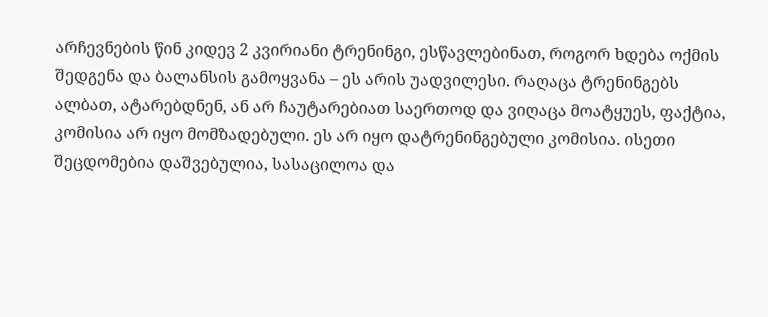არჩევნების წინ კიდევ 2 კვირიანი ტრენინგი, ესწავლებინათ, როგორ ხდება ოქმის შედგენა და ბალანსის გამოყვანა – ეს არის უადვილესი. რაღაცა ტრენინგებს ალბათ, ატარებდნენ, ან არ ჩაუტარებიათ საერთოდ და ვიღაცა მოატყუეს, ფაქტია, კომისია არ იყო მომზადებული. ეს არ იყო დატრენინგებული კომისია. ისეთი შეცდომებია დაშვებულია, სასაცილოა და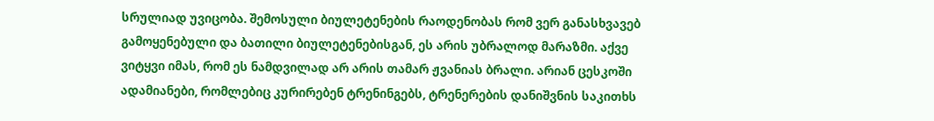სრულიად უვიცობა. შემოსული ბიულეტენების რაოდენობას რომ ვერ განასხვავებ გამოყენებული და ბათილი ბიულეტენებისგან, ეს არის უბრალოდ მარაზმი. აქვე ვიტყვი იმას, რომ ეს ნამდვილად არ არის თამარ ჟვანიას ბრალი. არიან ცესკოში ადამიანები, რომლებიც კურირებენ ტრენინგებს, ტრენერების დანიშვნის საკითხს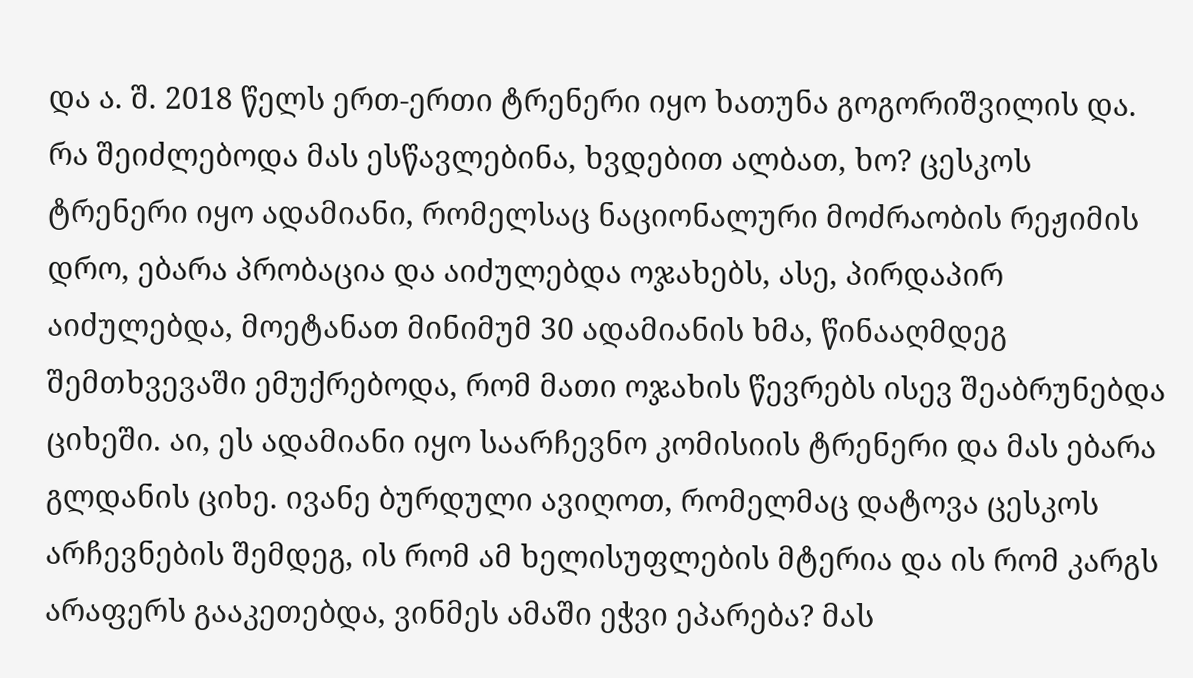და ა. შ. 2018 წელს ერთ-ერთი ტრენერი იყო ხათუნა გოგორიშვილის და. რა შეიძლებოდა მას ესწავლებინა, ხვდებით ალბათ, ხო? ცესკოს ტრენერი იყო ადამიანი, რომელსაც ნაციონალური მოძრაობის რეჟიმის დრო, ებარა პრობაცია და აიძულებდა ოჯახებს, ასე, პირდაპირ აიძულებდა, მოეტანათ მინიმუმ 30 ადამიანის ხმა, წინააღმდეგ შემთხვევაში ემუქრებოდა, რომ მათი ოჯახის წევრებს ისევ შეაბრუნებდა ციხეში. აი, ეს ადამიანი იყო საარჩევნო კომისიის ტრენერი და მას ებარა გლდანის ციხე. ივანე ბურდული ავიღოთ, რომელმაც დატოვა ცესკოს არჩევნების შემდეგ, ის რომ ამ ხელისუფლების მტერია და ის რომ კარგს არაფერს გააკეთებდა, ვინმეს ამაში ეჭვი ეპარება? მას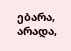ებარა, არადა,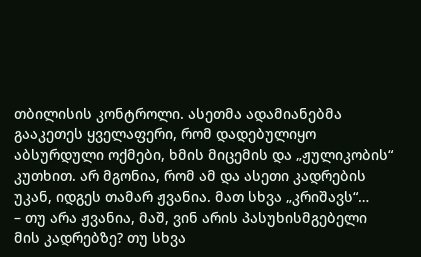თბილისის კონტროლი. ასეთმა ადამიანებმა გააკეთეს ყველაფერი, რომ დადებულიყო აბსურდული ოქმები, ხმის მიცემის და „ჟულიკობის“ კუთხით. არ მგონია, რომ ამ და ასეთი კადრების უკან, იდგეს თამარ ჟვანია. მათ სხვა „კრიშავს“…
– თუ არა ჟვანია, მაშ, ვინ არის პასუხისმგებელი მის კადრებზე? თუ სხვა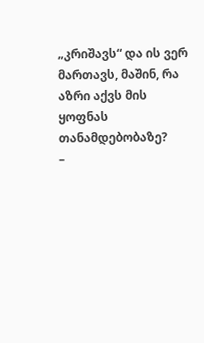„კრიშავს“ და ის ვერ მართავს, მაშინ, რა აზრი აქვს მის ყოფნას თანამდებობაზე?
–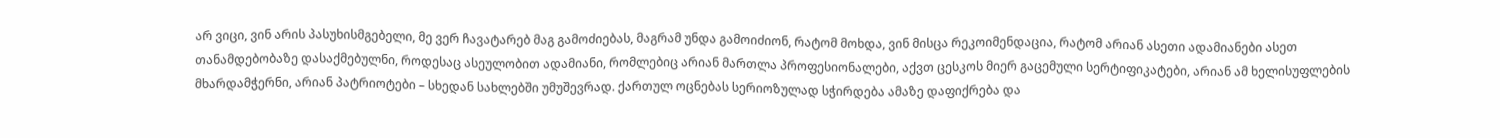არ ვიცი, ვინ არის პასუხისმგებელი, მე ვერ ჩავატარებ მაგ გამოძიებას, მაგრამ უნდა გამოიძიონ, რატომ მოხდა, ვინ მისცა რეკოიმენდაცია, რატომ არიან ასეთი ადამიანები ასეთ თანამდებობაზე დასაქმებულნი, როდესაც ასეულობით ადამიანი, რომლებიც არიან მართლა პროფესიონალები, აქვთ ცესკოს მიერ გაცემული სერტიფიკატები, არიან ამ ხელისუფლების მხარდამჭერნი, არიან პატრიოტები – სხედან სახლებში უმუშევრად. ქართულ ოცნებას სერიოზულად სჭირდება ამაზე დაფიქრება და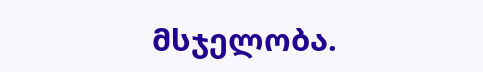მსჯელობა.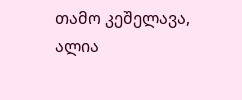თამო კეშელავა, ალია